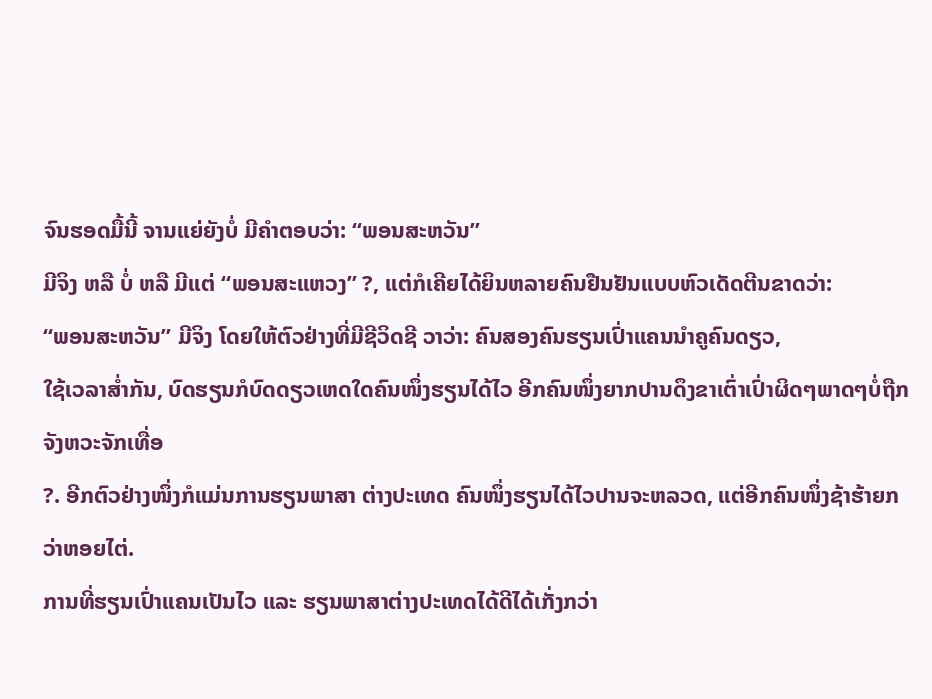ຈົນຮອດມື້ນີ້ ຈານແຍ່ຍັງບໍ່ ມີຄຳຕອບວ່າ: “ພອນສະຫວັນ”
ມີຈິງ ຫລື ບໍ່ ຫລື ມີແຕ່ “ພອນສະແຫວງ” ?, ແຕ່ກໍເຄີຍໄດ້ຍິນຫລາຍຄົນຢືນຢັນແບບຫົວເດັດຕີນຂາດວ່າ:
“ພອນສະຫວັນ” ມີຈິງ ໂດຍໃຫ້ຕົວຢ່າງທີ່ມີຊີວິດຊີ ວາວ່າ: ຄົນສອງຄົນຮຽນເປົ່າແຄນນຳຄູຄົນດຽວ,
ໃຊ້ເວລາສໍ່າກັນ, ບົດຮຽນກໍບົດດຽວເຫດໃດຄົນໜຶ່ງຮຽນໄດ້ໄວ ອີກຄົນໜຶ່ງຍາກປານດຶງຂາເຕົ່າເປົ່າຜິດໆພາດໆບໍ່ຖືກຈັງຫວະຈັກເທື່ອ
?. ອີກຕົວຢ່າງໜຶ່ງກໍແມ່ນການຮຽນພາສາ ຕ່າງປະເທດ ຄົນໜຶ່ງຮຽນໄດ້ໄວປານຈະຫລວດ, ແຕ່ອີກຄົນໜຶ່ງຊ້າຮ້າຍກວ່າຫອຍໄຕ່.
ການທີ່ຮຽນເປົ່າແຄນເປັນໄວ ແລະ ຮຽນພາສາຕ່າງປະເທດໄດ້ດີໄດ້ເກັ່ງກວ່າ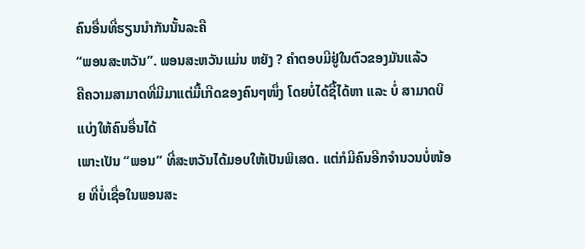ຄົນອື່ນທີ່ຮຽນນຳກັນນັ້ນລະຄື
“ພອນສະຫວັນ”. ພອນສະຫວັນແມ່ນ ຫຍັງ ? ຄຳຕອບມີຢູ່ໃນຕົວຂອງມັນແລ້ວ
ຄືຄວາມສາມາດທີ່ມີມາແຕ່ມື້ເກີດຂອງຄົນໆໜຶ່ງ ໂດຍບໍ່ໄດ້ຊື້ໄດ້ຫາ ແລະ ບໍ່ ສາມາດບິແບ່ງໃຫ້ຄົນອື່ນໄດ້
ເພາະເປັນ “ພອນ” ທີ່ສະຫວັນໄດ້ມອບໃຫ້ເປັນພິເສດ. ແຕ່ກໍມີຄົນອີກຈຳນວນບໍ່ໜ້ອຍ ທີ່ບໍ່ເຊື່ອໃນພອນສະ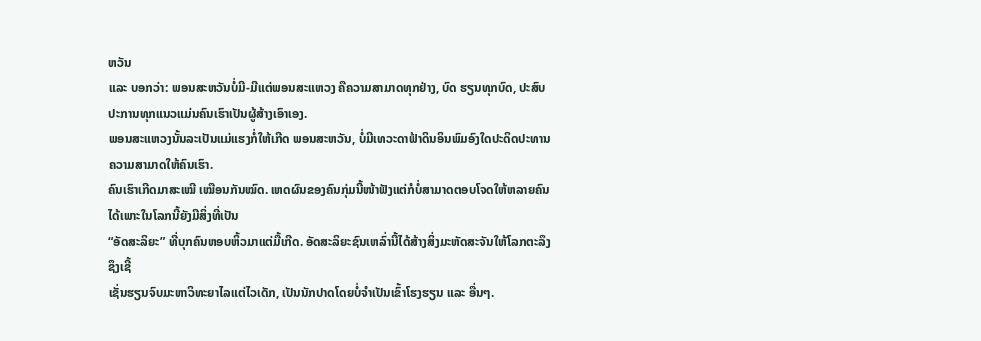ຫວັນ
ແລະ ບອກວ່າ: ພອນສະຫວັນບໍ່ມີ-ມີແຕ່ພອນສະແຫວງ ຄືຄວາມສາມາດທຸກຢ່າງ, ບົດ ຮຽນທຸກບົດ, ປະສົບປະການທຸກແນວແມ່ນຄົນເຮົາເປັນຜູ້ສ້າງເອົາເອງ.
ພອນສະແຫວງນັ້ນລະເປັນແມ່ແຮງກໍ່ໃຫ້ເກີດ ພອນສະຫວັນ, ບໍ່ມີເທວະດາຟ້າດິນອິນພົມອົງໃດປະດິດປະທານຄວາມສາມາດໃຫ້ຄົນເຮົາ.
ຄົນເຮົາເກີດມາສະເໝີ ເໝືອນກັນໝົດ. ເຫດຜົນຂອງຄົນກຸ່ມນີ້ໜ້າຟັງແຕ່ກໍບໍ່ສາມາດຕອບໂຈດໃຫ້ຫລາຍຄົນໄດ້ເພາະໃນໂລກນີ້ຍັງມີສິ່ງທີ່ເປັນ
“ອັດສະລິຍະ” ທີ່ບຸກຄົນຫອບຫິ້ວມາແຕ່ມື້ເກີດ. ອັດສະລິຍະຊົນເຫລົ່ານີ້ໄດ້ສ້າງສິ່ງມະຫັດສະຈັນໃຫ້ໂລກຕະລຶງຊຶງເຊີ້
ເຊັ່ນຮຽນຈົບມະຫາວິທະຍາໄລແຕ່ໄວເດັກ, ເປັນນັກປາດໂດຍບໍ່ຈຳເປັນເຂົ້າໂຮງຮຽນ ແລະ ອື່ນໆ.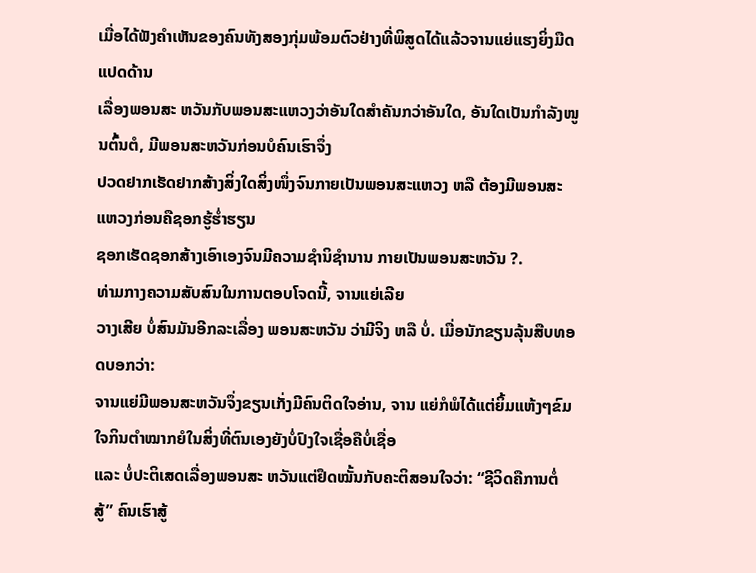ເມື່ອໄດ້ຟັງຄຳເຫັນຂອງຄົນທັງສອງກຸ່ມພ້ອມຕົວຢ່າງທີ່ພິສູດໄດ້ແລ້ວຈານແຍ່ແຮງຍິ່ງມືດແປດດ້ານ
ເລື່ອງພອນສະ ຫວັນກັບພອນສະແຫວງວ່າອັນໃດສຳຄັນກວ່າອັນໃດ, ອັນໃດເປັນກຳລັງໜູນຕົ້ນຕໍ, ມີພອນສະຫວັນກ່ອນບໍຄົນເຮົາຈຶ່ງ
ປວດຢາກເຮັດຢາກສ້າງສິ່ງໃດສິ່ງໜຶ່ງຈົນກາຍເປັນພອນສະແຫວງ ຫລື ຕ້ອງມີພອນສະແຫວງກ່ອນຄືຊອກຮູ້ຮໍ່າຮຽນ
ຊອກເຮັດຊອກສ້າງເອົາເອງຈົນມີຄວາມຊຳນິຊຳນານ ກາຍເປັນພອນສະຫວັນ ?.
ທ່າມກາງຄວາມສັບສົນໃນການຕອບໂຈດນີ້, ຈານແຍ່ເລີຍ
ວາງເສີຍ ບໍ່ສົນມັນອີກລະເລື່ອງ ພອນສະຫວັນ ວ່າມີຈິງ ຫລື ບໍ່. ເມື່ອນັກຂຽນລຸ້ນສືບທອດບອກວ່າ:
ຈານແຍ່ມີພອນສະຫວັນຈຶ່ງຂຽນເກັ່ງມີຄົນຕິດໃຈອ່ານ, ຈານ ແຍ່ກໍພໍໄດ້ແຕ່ຍິ້ມແຫ້ງໆຂົມໃຈກິນຕຳໝາກຍໍໃນສິ່ງທີ່ຕົນເອງຍັງບໍ່ປົງໃຈເຊື່ອຄືບໍ່ເຊື່ອ
ແລະ ບໍ່ປະຕິເສດເລື່ອງພອນສະ ຫວັນແຕ່ຢຶດໝັ້ນກັບຄະຕິສອນໃຈວ່າ: “ຊີວິດຄືການຕໍ່ສູ້” ຄົນເຮົາສູ້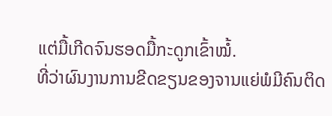ແຕ່ມື້ເກີດຈົນຮອດມື້ກະດູກເຂົ້າໝໍ້.
ທີ່ວ່າຜົນງານການຂີດຂຽນຂອງຈານແຍ່ພໍມີຄົນຕິດ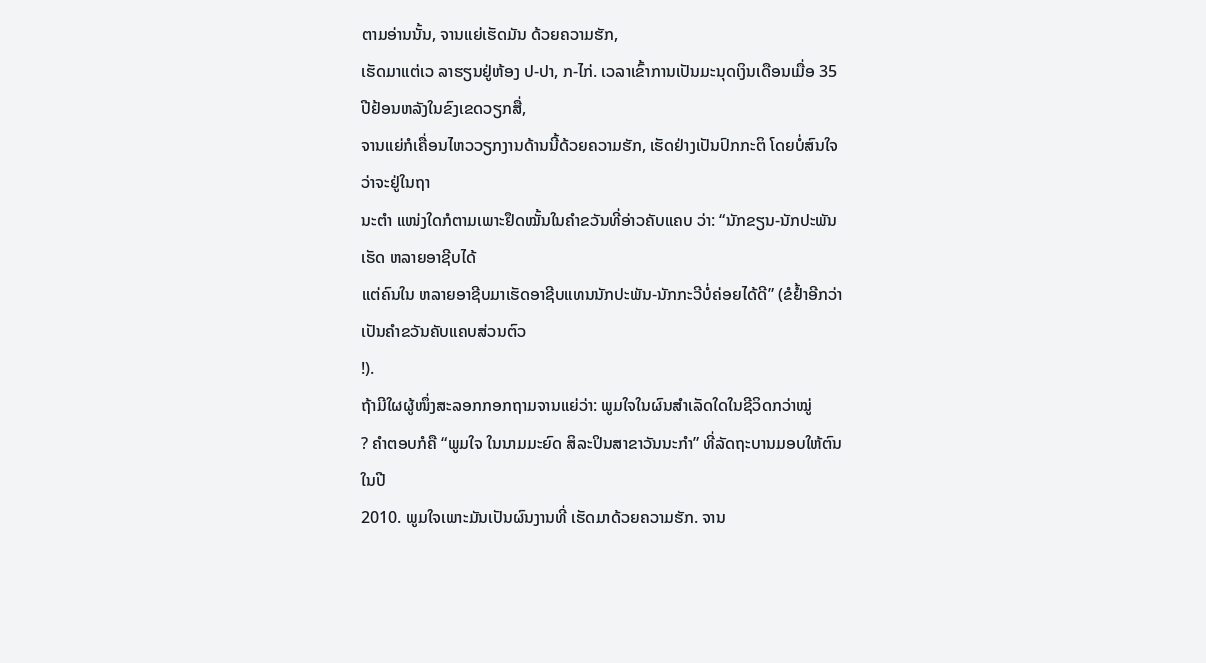ຕາມອ່ານນັ້ນ, ຈານແຍ່ເຮັດມັນ ດ້ວຍຄວາມຮັກ,
ເຮັດມາແຕ່ເວ ລາຮຽນຢູ່ຫ້ອງ ປ-ປາ, ກ-ໄກ່. ເວລາເຂົ້າການເປັນມະນຸດເງິນເດືອນເມື່ອ 35 ປີຢ້ອນຫລັງໃນຂົງເຂດວຽກສື່,
ຈານແຍ່ກໍເຄື່ອນໄຫວວຽກງານດ້ານນີ້ດ້ວຍຄວາມຮັກ, ເຮັດຢ່າງເປັນປົກກະຕິ ໂດຍບໍ່ສົນໃຈວ່າຈະຢູ່ໃນຖາ
ນະຕຳ ແໜ່ງໃດກໍຕາມເພາະຢຶດໝັ້ນໃນຄຳຂວັນທີ່ອ່າວຄັບແຄບ ວ່າ: “ນັກຂຽນ-ນັກປະພັນ ເຮັດ ຫລາຍອາຊີບໄດ້
ແຕ່ຄົນໃນ ຫລາຍອາຊີບມາເຮັດອາຊີບແທນນັກປະພັນ-ນັກກະວີບໍ່ຄ່ອຍໄດ້ດີ” (ຂໍຢ້ຳອີກວ່າເປັນຄຳຂວັນຄັບແຄບສ່ວນຕົວ
!).
ຖ້າມີໃຜຜູ້ໜຶ່ງສະລອກກອກຖາມຈານແຍ່ວ່າ: ພູມໃຈໃນຜົນສຳເລັດໃດໃນຊີວິດກວ່າໝູ່
? ຄຳຕອບກໍຄື “ພູມໃຈ ໃນນາມມະຍົດ ສິລະປິນສາຂາວັນນະກຳ” ທີ່ລັດຖະບານມອບໃຫ້ຕົນໃນປີ
2010. ພູມໃຈເພາະມັນເປັນຜົນງານທີ່ ເຮັດມາດ້ວຍຄວາມຮັກ. ຈານ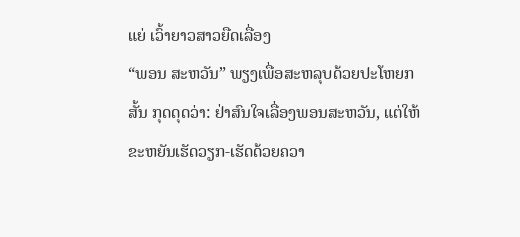ແຍ່ ເວົ້າຍາວສາວຍືດເລື່ອງ
“ພອນ ສະຫວັນ” ພຽງເພື່ອສະຫລຸບດ້ວຍປະໂຫຍກສັ້ນ ກຸດດຸດວ່າ: ຢ່າສົນໃຈເລື່ອງພອນສະຫວັນ, ແຕ່ໃຫ້ຂະຫຍັນເຮັດວຽກ-ເຮັດດ້ວຍຄວາ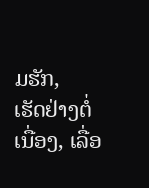ມຮັກ,
ເຮັດຢ່າງຕໍ່ເນື່ອງ, ເລື່ອ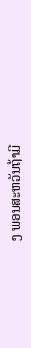ງ ພອນສະຫວັນຖ້າມີ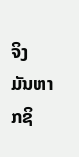ຈິງ ມັນຫາກຊິ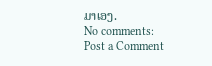ມາເອງ.
No comments:
Post a Comment